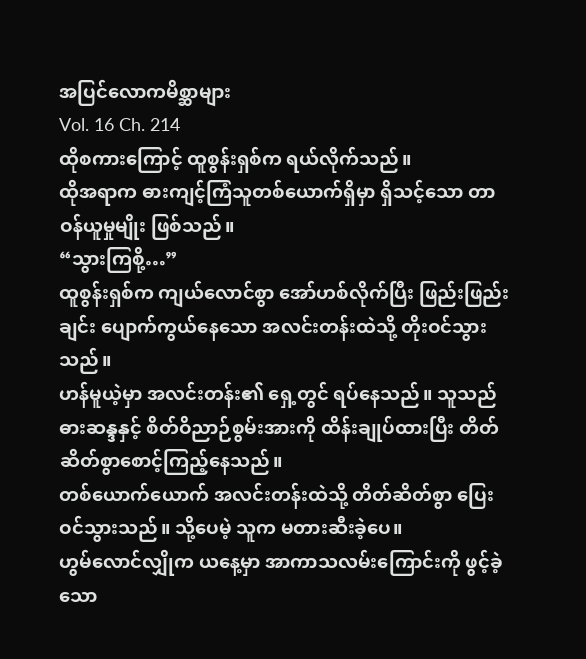အပြင်လောကမိစ္ဆာများ
Vol. 16 Ch. 214
ထိုစကားကြောင့် ထူစွန်းရှစ်က ရယ်လိုက်သည်။
ထိုအရာက ဓားကျင့်ကြံသူတစ်ယောက်ရှိမှာ ရှိသင့်သော တာဝန်ယူမှုမျိုး ဖြစ်သည်။
“သွားကြစို့…”
ထူစွန်းရှစ်က ကျယ်လောင်စွာ အော်ဟစ်လိုက်ပြီး ဖြည်းဖြည်းချင်း ပျောက်ကွယ်နေသော အလင်းတန်းထဲသို့ တိုးဝင်သွားသည်။
ဟန်မူယဲ့မှာ အလင်းတန်း၏ ရှေ့တွင် ရပ်နေသည်။ သူသည် ဓားဆန္ဒနှင့် စိတ်ဝိညာဉ်စွမ်းအားကို ထိန်းချုပ်ထားပြီး တိတ်ဆိတ်စွာစောင့်ကြည့်နေသည်။
တစ်ယောက်ယောက် အလင်းတန်းထဲသို့ တိတ်ဆိတ်စွာ ပြေးဝင်သွားသည်။ သို့ပေမဲ့ သူက မတားဆီးခဲ့ပေ။
ဟွမ်လောင်လျှိုက ယနေ့မှာ အာကာသလမ်းကြောင်းကို ဖွင့်ခဲ့သော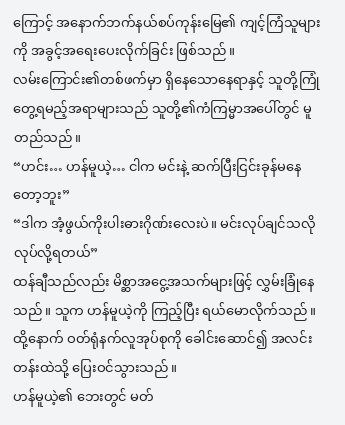ကြောင့် အနောက်ဘက်နယ်စပ်ကုန်းမြေ၏ ကျင့်ကြံသူများကို အခွင့်အရေးပေးလိုက်ခြင်း ဖြစ်သည်။
လမ်းကြောင်း၏တစ်ဖက်မှာ ရှိနေသောနေရာနှင့် သူတို့ကြုံတွေ့ရမည့်အရာများသည် သူတို့၏ကံကြမ္မာအပေါ်တွင် မူတည်သည်။
“ဟင်း… ဟန်မူယဲ့… ငါက မင်းနဲ့ ဆက်ပြီးငြင်းခုန်မနေတော့ဘူး”
“ဒါက အံ့ဖွယ်ကိုးပါးဓားဂိုဏ်းလေးပဲ။ မင်းလုပ်ချင်သလို လုပ်လို့ရတယ်”
ထန်ချီသည်လည်း မိစ္ဆာအငွေ့အသက်များဖြင့် လွှမ်းခြုံနေသည်။ သူက ဟန်မူယဲ့ကို ကြည့်ပြီး ရယ်မောလိုက်သည်။ ထို့နောက် ဝတ်ရုံနက်လူအုပ်စုကို ခေါင်းဆောင်၍ အလင်းတန်းထဲသို့ ပြေးဝင်သွားသည်။
ဟန်မူယဲ့၏ ဘေးတွင် မတ်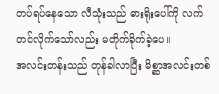တပ်ရပ်နေသော လီသုံးသည် ဓားရိုးပေါ်ကို လက်တင်လိုက်သော်လည်း မတိုက်ခိုက်ခဲ့ပေ။
အလင်းတန်းသည် တုန်ခါလာပြီး မိစ္ဆာအလင်းတစ်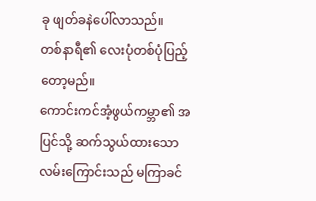ခု ဖျတ်ခနဲပေါ်လာသည်။
တစ်နာရီ၏ လေးပုံတစ်ပုံပြည့်တော့မည်။
ကောင်းကင်အံ့ဖွယ်ကမ္ဘာ၏ အပြင်သို့ ဆက်သွယ်ထားသော လမ်းကြောင်းသည် မကြာခင်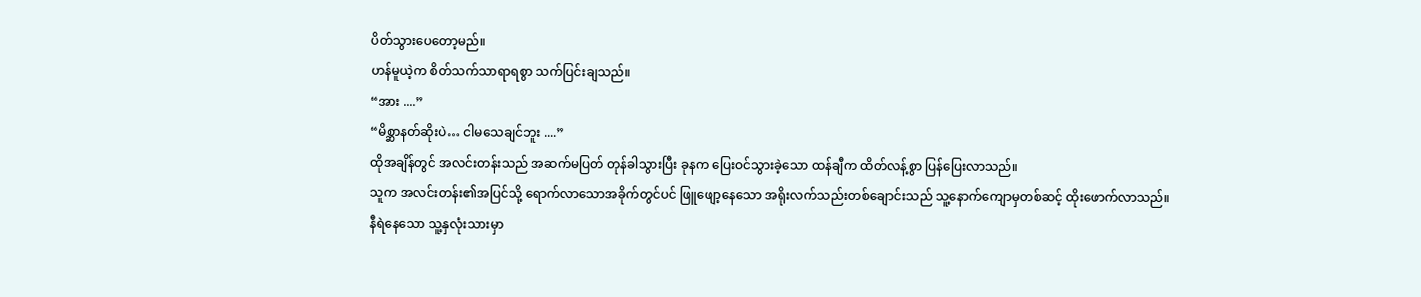ပိတ်သွားပေတော့မည်။
ဟန်မူယဲ့က စိတ်သက်သာရာရစွာ သက်ပြင်းချသည်။
“အား ....”
“မိစ္ဆာနတ်ဆိုးပဲ… ငါမသေချင်ဘူး ....”
ထိုအချိန်တွင် အလင်းတန်းသည် အဆက်မပြတ် တုန်ခါသွားပြီး ခုနက ပြေးဝင်သွားခဲ့သော ထန်ချီက ထိတ်လန့်စွာ ပြန်ပြေးလာသည်။
သူက အလင်းတန်း၏အပြင်သို့ ရောက်လာသောအခိုက်တွင်ပင် ဖြူဖျော့နေသော အရိုးလက်သည်းတစ်ချောင်းသည် သူ့နောက်ကျောမှတစ်ဆင့် ထိုးဖောက်လာသည်။
နီရဲနေသော သူ့နှလုံးသားမှာ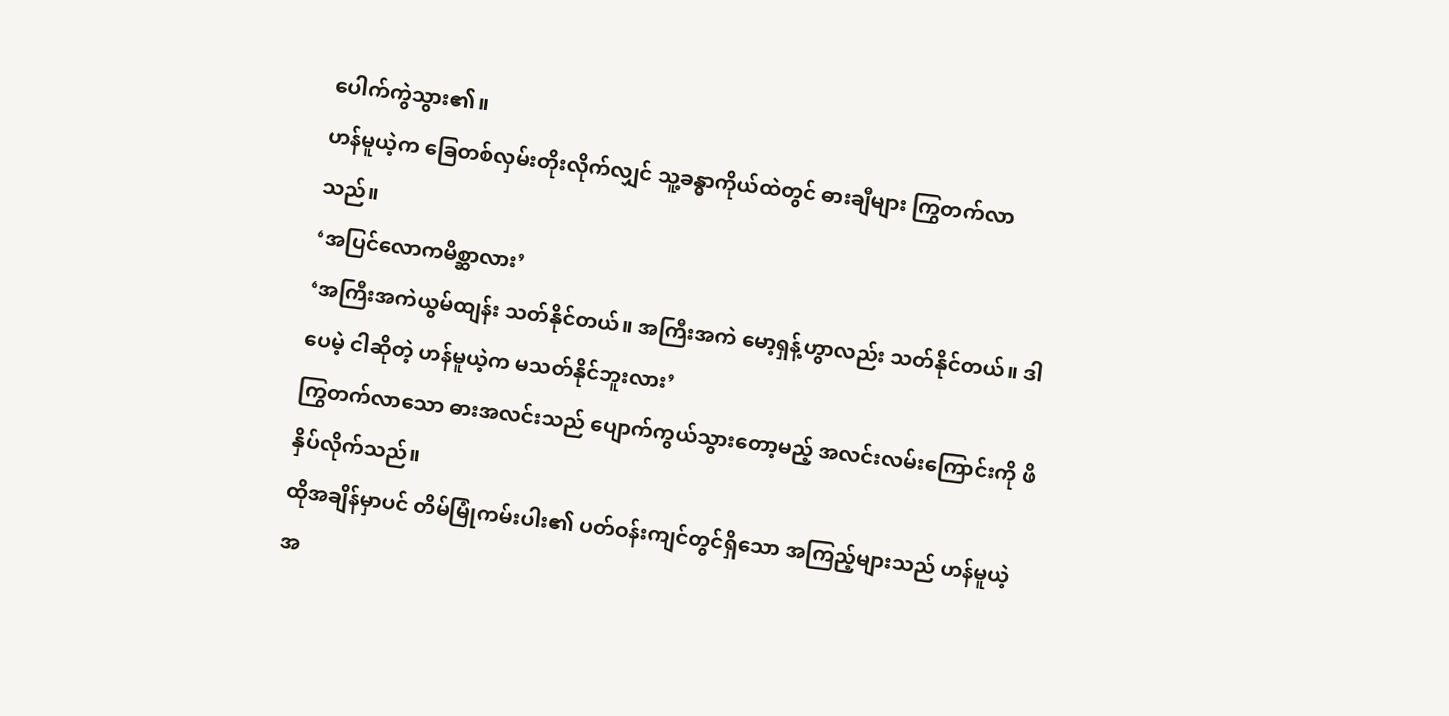ပေါက်ကွဲသွား၏။
ဟန်မူယဲ့က ခြေတစ်လှမ်းတိုးလိုက်လျှင် သူ့ခန္ဓာကိုယ်ထဲတွင် ဓားချီများ ကြွတက်လာသည်။
‘အပြင်လောကမိစ္ဆာလား’
‘အကြီးအကဲယွမ်ထျန်း သတ်နိုင်တယ်။ အကြီးအကဲ မော့ရှန့်ဟွာလည်း သတ်နိုင်တယ်။ ဒါပေမဲ့ ငါဆိုတဲ့ ဟန်မူယဲ့က မသတ်နိုင်ဘူးလား’
ကြွတက်လာသော ဓားအလင်းသည် ပျောက်ကွယ်သွားတော့မည့် အလင်းလမ်းကြောင်းကို ဖိနှိပ်လိုက်သည်။
ထိုအချိန်မှာပင် တိမ်မြုံကမ်းပါး၏ ပတ်ဝန်းကျင်တွင်ရှိသော အကြည့်များသည် ဟန်မူယဲ့ အ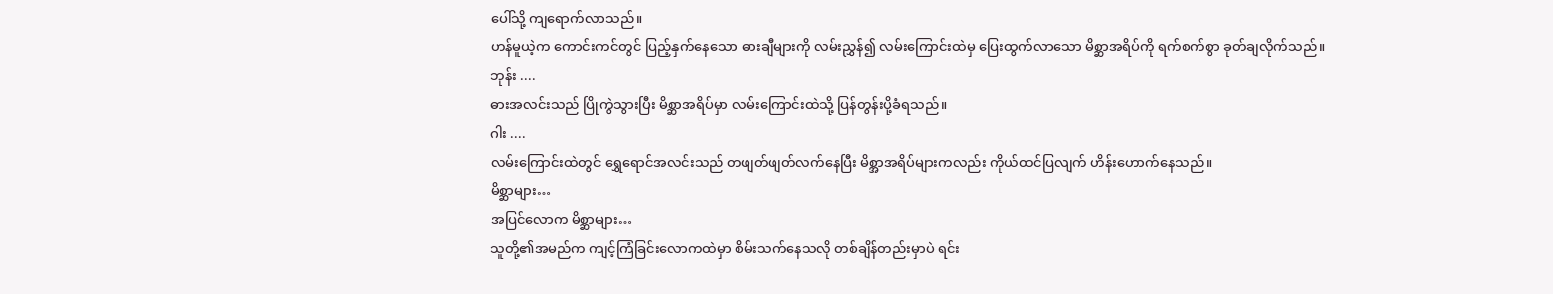ပေါ်သို့ ကျရောက်လာသည်။
ဟန်မူယဲ့က ကောင်းကင်တွင် ပြည့်နှက်နေသော ဓားချီများကို လမ်းညွှန်၍ လမ်းကြောင်းထဲမှ ပြေးထွက်လာသော မိစ္ဆာအရိပ်ကို ရက်စက်စွာ ခုတ်ချလိုက်သည်။
ဘုန်း ....
ဓားအလင်းသည် ပြိုကွဲသွားပြီး မိစ္ဆာအရိပ်မှာ လမ်းကြောင်းထဲသို့ ပြန်တွန်းပို့ခံရသည်။
ဂါး ....
လမ်းကြောင်းထဲတွင် ရွှေရောင်အလင်းသည် တဖျတ်ဖျတ်လက်နေပြီး မိစ္အာအရိပ်များကလည်း ကိုယ်ထင်ပြလျက် ဟိန်းဟောက်နေသည်။
မိစ္ဆာများ…
အပြင်လောက မိစ္ဆာများ…
သူတို့၏အမည်က ကျင့်ကြံခြင်းလောကထဲမှာ စိမ်းသက်နေသလို တစ်ချိန်တည်းမှာပဲ ရင်း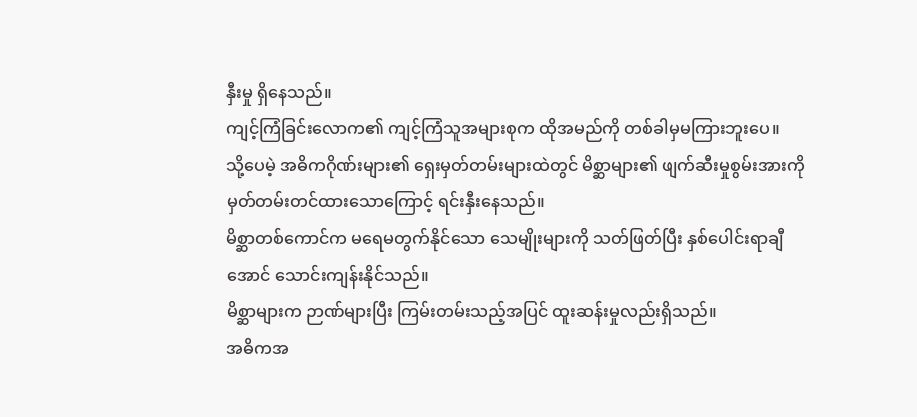နှီးမှု ရှိနေသည်။
ကျင့်ကြံခြင်းလောက၏ ကျင့်ကြံသူအများစုက ထိုအမည်ကို တစ်ခါမှမကြားဘူးပေ။
သို့ပေမဲ့ အဓိကဂိုဏ်းများ၏ ရှေးမှတ်တမ်းများထဲတွင် မိစ္ဆာများ၏ ဖျက်ဆီးမှုစွမ်းအားကို မှတ်တမ်းတင်ထားသောကြောင့် ရင်းနှီးနေသည်။
မိစ္ဆာတစ်ကောင်က မရေမတွက်နိုင်သော သေမျိုးများကို သတ်ဖြတ်ပြီး နှစ်ပေါင်းရာချီအောင် သောင်းကျန်းနိုင်သည်။
မိစ္ဆာများက ဉာဏ်များပြီး ကြမ်းတမ်းသည့်အပြင် ထူးဆန်းမှုလည်းရှိသည်။
အဓိကအ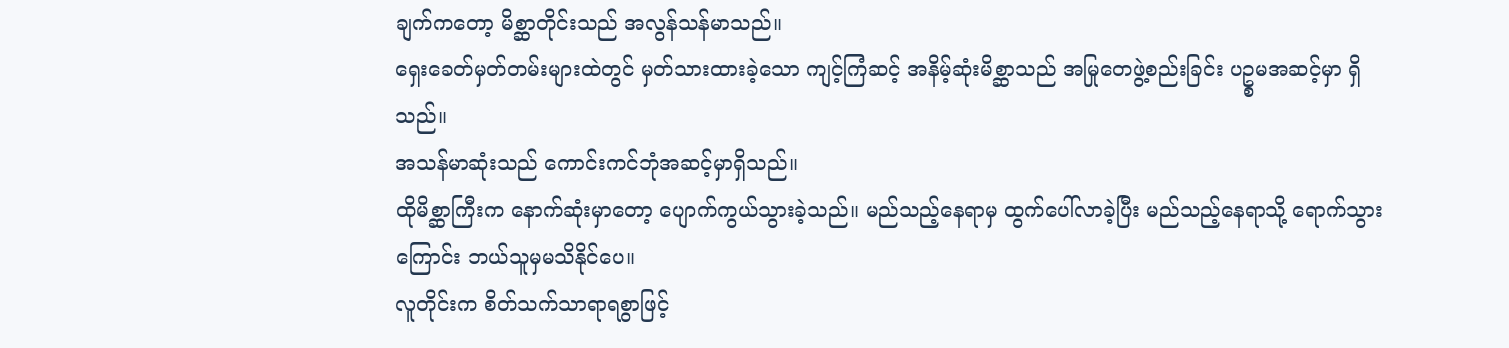ချက်ကတော့ မိစ္ဆာတိုင်းသည် အလွန်သန်မာသည်။
ရှေးခေတ်မှတ်တမ်းများထဲတွင် မှတ်သားထားခဲ့သော ကျင့်ကြံဆင့် အနိမ့်ဆုံးမိစ္ဆာသည် အမြုတေဖွဲ့စည်းခြင်း ပဥ္စမအဆင့်မှာ ရှိသည်။
အသန်မာဆုံးသည် ကောင်းကင်ဘုံအဆင့်မှာရှိသည်။
ထိုမိစ္ဆာကြီးက နောက်ဆုံးမှာတော့ ပျောက်ကွယ်သွားခဲ့သည်။ မည်သည့်နေရာမှ ထွက်ပေါ်လာခဲ့ပြီး မည်သည့်နေရာသို့ ရောက်သွားကြောင်း ဘယ်သူမှမသိနိုင်ပေ။
လူတိုင်းက စိတ်သက်သာရာရစွာဖြင့်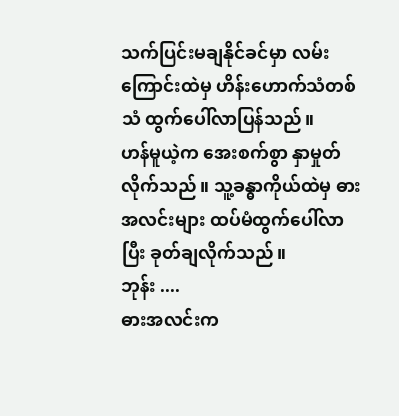သက်ပြင်းမချနိုင်ခင်မှာ လမ်းကြောင်းထဲမှ ဟိန်းဟောက်သံတစ်သံ ထွက်ပေါ်လာပြန်သည်။
ဟန်မူယဲ့က အေးစက်စွာ နှာမှုတ်လိုက်သည်။ သူ့ခန္ဓာကိုယ်ထဲမှ ဓားအလင်းများ ထပ်မံထွက်ပေါ်လာပြီး ခုတ်ချလိုက်သည်။
ဘုန်း ....
ဓားအလင်းက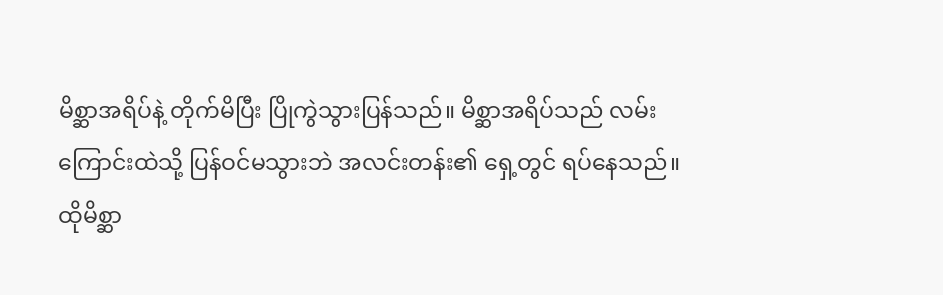မိစ္ဆာအရိပ်နဲ့ တိုက်မိပြီး ပြိုကွဲသွားပြန်သည်။ မိစ္ဆာအရိပ်သည် လမ်းကြောင်းထဲသို့ ပြန်ဝင်မသွားဘဲ အလင်းတန်း၏ ရှေ့တွင် ရပ်နေသည်။
ထိုမိစ္ဆာ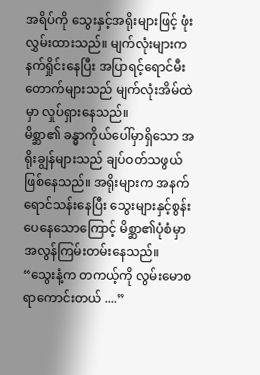အရိပ်ကို သွေးနှင့်အရိုးများဖြင့် ဖုံးလွှမ်းထားသည်။ မျက်လုံးများက နက်ရှိုင်းနေပြီး အပြာရင့်ရောင်မီးတောက်များသည် မျက်လုံးအိမ်ထဲမှာ လှုပ်ရှားနေသည်။
မိစ္ဆာ၏ ခန္ဓာကိုယ်ပေါ်မှာရှိသော အရိုးချွန်များသည် ချပ်ဝတ်သဖွယ် ဖြစ်နေသည်။ အရိုးများက အနက်ရောင်သန်းနေပြီး သွေးများနှင့်စွန်းပေနေသောကြောင့် မိစ္ဆာ၏ပုံစံမှာ အလွန်ကြမ်းတမ်းနေသည်။
“သွေးနံ့က တကယ့်ကို လွမ်းမောစရာကောင်းတယ် ....”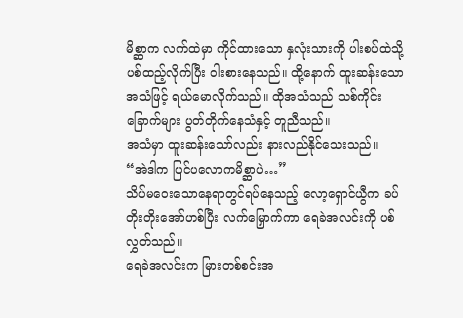မိစ္ဆာက လက်ထဲမှာ ကိုင်ထားသော နှလုံးသားကို ပါးစပ်ထဲသို့ ပစ်ထည့်လိုက်ပြီး ဝါးစားနေသည်။ ထို့နောက် ထူးဆန်းသောအသံဖြင့် ရယ်မောလိုက်သည်။ ထိုအသံသည် သစ်ကိုင်းခြောက်များ ပွတ်တိုက်နေသံနှင့် တူညီသည်။
အသံမှာ ထူးဆန်းသော်လည်း နားလည်နိုင်သေးသည်။
“အဲဒါက ပြင်ပလောကမိစ္ဆာပဲ…”
သိပ်မဝေးသောနေရာတွင်ရပ်နေသည့် လော့ရှောင်ယွီက ခပ်တိုးတိုးအော်ဟစ်ပြီး လက်မြှောက်ကာ ရေခဲအလင်းကို ပစ်လွှတ်သည်။
ရေခဲအလင်းက မြားတစ်စင်းအ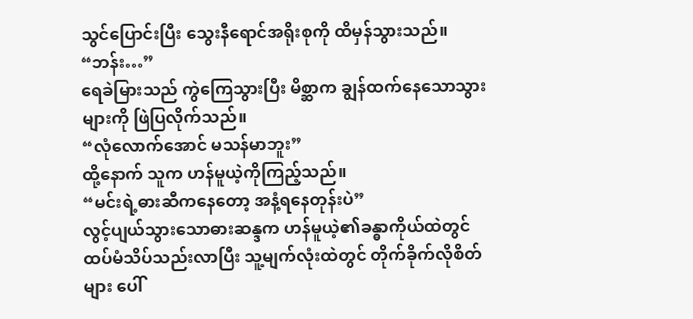သွင်ပြောင်းပြီး သွေးနီရောင်အရိုးစုကို ထိမှန်သွားသည်။
“ဘန်း…”
ရေခဲမြားသည် ကွဲကြေသွားပြီး မိစ္ဆာက ချွန်ထက်နေသောသွားများကို ဖြဲပြလိုက်သည်။
“လုံလောက်အောင် မသန်မာဘူး”
ထို့နောက် သူက ဟန်မူယဲ့ကိုကြည့်သည်။
“မင်းရဲ့ဓားဆီကနေတော့ အနံ့ရနေတုန်းပဲ”
လွင့်ပျယ်သွားသောဓားဆန္ဒက ဟန်မူယဲ့၏ခန္ဓာကိုယ်ထဲတွင် ထပ်မံသိပ်သည်းလာပြီး သူ့မျက်လုံးထဲတွင် တိုက်ခိုက်လိုစိတ်များ ပေါ်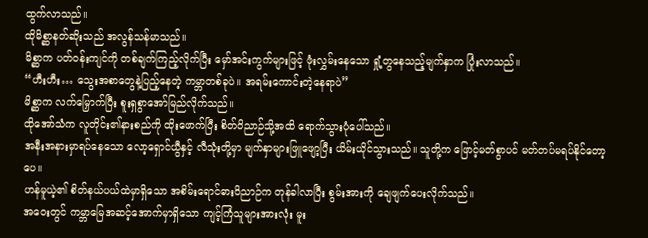ထွက်လာသည်။
ထိုမိစ္ဆာနတ်ဆိုးသည် အလွန်သန်မာသည်။
မိစ္ဆာက ပတ်ဝန်းကျင်ကို တစ်ချက်ကြည့်လိုက်ပြီး မှော်အင်းကွက်များဖြင့် ဖုံးလွှမ်းနေသော ရှုံ့တွနေသည့်မျက်နှာက ပြုံးလာသည်။
“ဟီးဟီး… သွေးအစာတွေနဲ့ပြည့်နေတဲ့ ကမ္ဘာတစ်ခုပဲ။ အရမ်းကောင်းတဲ့နေရာပဲ”
မိစ္ဆာက လက်မြှောက်ပြီး စူးရှစွာအော်မြည်လိုက်သည်။
ထိုအော်သံက လူတိုင်း၏နားစည်ကို ထိုးဖောက်ပြီး စိတ်ဝိညာဉ်သို့အထိ ရောက်သွားပုံပေါ်သည်။
အနီးအနားမှာရပ်နေသော လော့ရှောင်ယွီနှင့် လီသုံးတို့မှာ မျက်နှာများဖြူဖျော့ပြီး ယိမ်းယိုင်သွားသည်။ သူတို့က ဖြောင့်မတ်စွာပင် မတ်တပ်မရပ်နိုင်တော့ပေ။
ဟန်မူယဲ့၏ စိတ်နယ်ပယ်ထဲမှာရှိသော အစိမ်းရောင်ဓားဝိညာဉ်က တုန်ခါလာပြီး စွမ်းအားကို ချေဖျက်ပေးလိုက်သည်။
အဝေးတွင် ကမ္ဘာမြေအဆင့်အောက်မှာရှိသော ကျင့်ကြံသူများအားလုံး မူး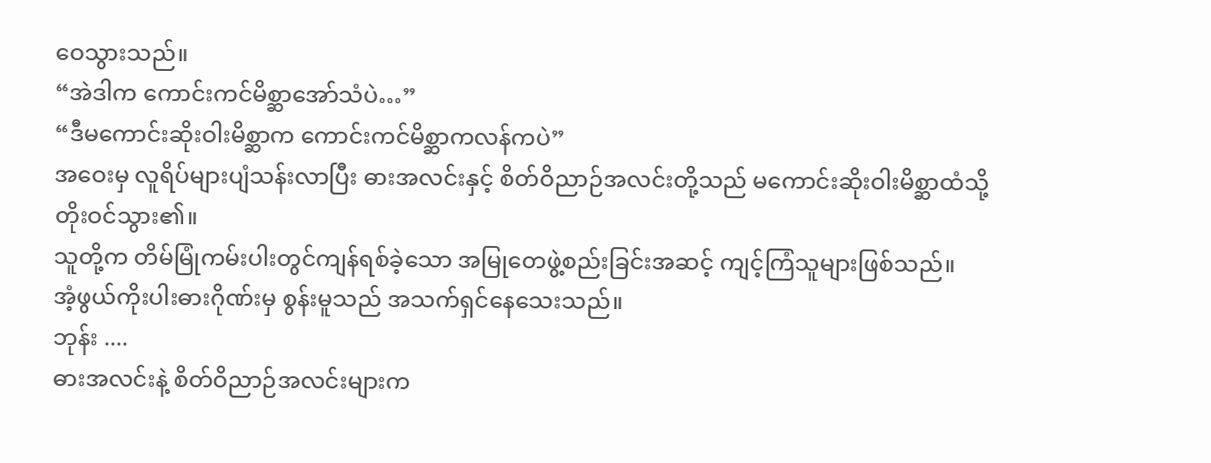ဝေသွားသည်။
“အဲဒါက ကောင်းကင်မိစ္ဆာအော်သံပဲ…”
“ဒီမကောင်းဆိုးဝါးမိစ္ဆာက ကောင်းကင်မိစ္ဆာကလန်ကပဲ”
အဝေးမှ လူရိပ်များပျံသန်းလာပြီး ဓားအလင်းနှင့် စိတ်ဝိညာဉ်အလင်းတို့သည် မကောင်းဆိုးဝါးမိစ္ဆာထံသို့ တိုးဝင်သွား၏။
သူတို့က တိမ်မြုံကမ်းပါးတွင်ကျန်ရစ်ခဲ့သော အမြုတေဖွဲ့စည်းခြင်းအဆင့် ကျင့်ကြံသူများဖြစ်သည်။
အံ့ဖွယ်ကိုးပါးဓားဂိုဏ်းမှ စွန်းမူသည် အသက်ရှင်နေသေးသည်။
ဘုန်း ....
ဓားအလင်းနဲ့ စိတ်ဝိညာဉ်အလင်းများက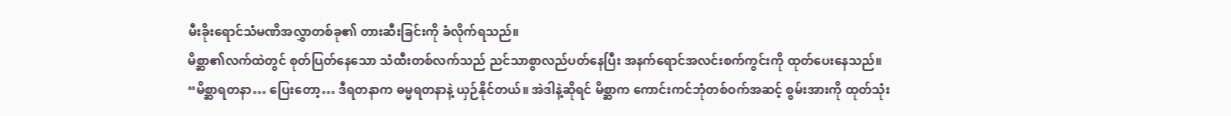မီးခိုးရောင်သံမဏိအလွှာတစ်ခု၏ တားဆီးခြင်းကို ခံလိုက်ရသည်။
မိစ္ဆာ၏လက်ထဲတွင် စုတ်ပြတ်နေသော သံထီးတစ်လက်သည် ညင်သာစွာလည်ပတ်နေပြီး အနက်ရောင်အလင်းစက်ကွင်းကို ထုတ်ပေးနေသည်။
“မိစ္ဆာရတနာ… ပြေးတော့… ဒီရတနာက ဓမ္မရတနာနဲ့ ယှဉ်နိုင်တယ်။ အဲဒါနဲ့ဆိုရင် မိစ္ဆာက ကောင်းကင်ဘုံတစ်ဝက်အဆင့် စွမ်းအားကို ထုတ်သုံး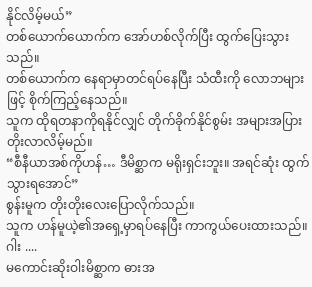နိုင်လိမ့်မယ်”
တစ်ယောက်ယောက်က အော်ဟစ်လိုက်ပြီး ထွက်ပြေးသွားသည်။
တစ်ယောက်က နေရာမှာတင်ရပ်နေပြီး သံထီးကို လောဘများဖြင့် စိုက်ကြည့်နေသည်။
သူက ထိုရတနာကိုရနိုင်လျှင် တိုက်ခိုက်နိုင်စွမ်း အများအပြားတိုးလာလိမ့်မည်။
“စီနီယာအစ်ကိုဟန်… ဒီမိစ္ဆာက မရိုးရှင်းဘူး။ အရင်ဆုံး ထွက်သွားရအောင်”
စွန်းမူက တိုးတိုးလေးပြောလိုက်သည်။
သူက ဟန်မူယဲ့၏အရှေ့မှာရပ်နေပြီး ကာကွယ်ပေးထားသည်။
ဂါး ....
မကောင်းဆိုးဝါးမိစ္ဆာက ဓားအ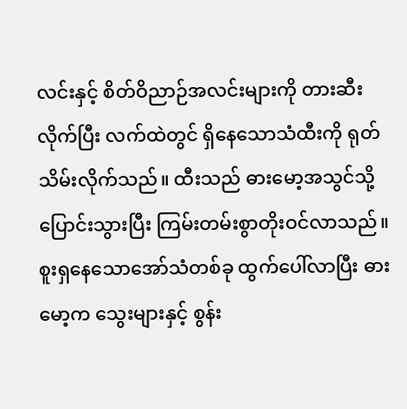လင်းနှင့် စိတ်ဝိညာဉ်အလင်းများကို တားဆီးလိုက်ပြီး လက်ထဲတွင် ရှိနေသောသံထီးကို ရုတ်သိမ်းလိုက်သည်။ ထီးသည် ဓားမော့အသွင်သို့ ပြောင်းသွားပြီး ကြမ်းတမ်းစွာတိုးဝင်လာသည်။
စူးရှနေသောအော်သံတစ်ခု ထွက်ပေါ်လာပြီး ဓားမော့က သွေးများနှင့် စွန်း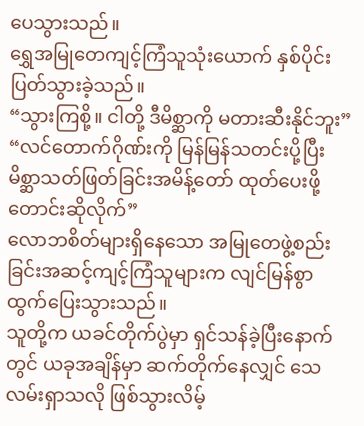ပေသွားသည်။
ရွှေအမြုတေကျင့်ကြံသူသုံးယောက် နှစ်ပိုင်းပြတ်သွားခဲ့သည်။
“သွားကြစို့။ ငါတို့ ဒီမိစ္ဆာကို မတားဆီးနိုင်ဘူး”
“လင်တောက်ဂိုဏ်းကို မြန်မြန်သတင်းပို့ပြီး မိစ္ဆာသတ်ဖြတ်ခြင်းအမိန့်တော် ထုတ်ပေးဖို့ တောင်းဆိုလိုက်”
လောဘစိတ်များရှိနေသော အမြုတေဖွဲ့စည်းခြင်းအဆင့်ကျင့်ကြံသူများက လျင်မြန်စွာထွက်ပြေးသွားသည်။
သူတို့က ယခင်တိုက်ပွဲမှာ ရှင်သန်ခဲ့ပြီးနောက်တွင် ယခုအချိန်မှာ ဆက်တိုက်နေလျှင် သေလမ်းရှာသလို ဖြစ်သွားလိမ့်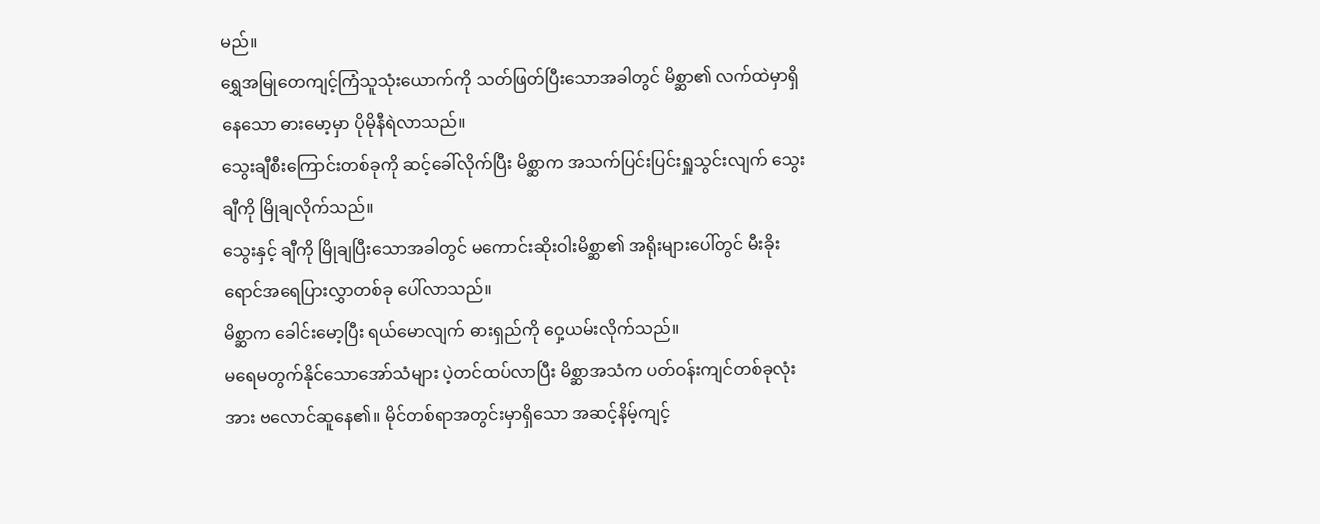မည်။
ရွှေအမြုတေကျင့်ကြံသူသုံးယောက်ကို သတ်ဖြတ်ပြီးသောအခါတွင် မိစ္ဆာ၏ လက်ထဲမှာရှိနေသော ဓားမော့မှာ ပိုမိုနီရဲလာသည်။
သွေးချီစီးကြောင်းတစ်ခုကို ဆင့်ခေါ်လိုက်ပြီး မိစ္ဆာက အသက်ပြင်းပြင်းရှူသွင်းလျက် သွေးချီကို မြိုချလိုက်သည်။
သွေးနှင့် ချီကို မြိုချပြီးသောအခါတွင် မကောင်းဆိုးဝါးမိစ္ဆာ၏ အရိုးများပေါ်တွင် မီးခိုးရောင်အရေပြားလွှာတစ်ခု ပေါ်လာသည်။
မိစ္ဆာက ခေါင်းမော့ပြီး ရယ်မောလျက် ဓားရှည်ကို ဝှေ့ယမ်းလိုက်သည်။
မရေမတွက်နိုင်သောအော်သံများ ပဲ့တင်ထပ်လာပြီး မိစ္ဆာအသံက ပတ်ဝန်းကျင်တစ်ခုလုံးအား ဗလောင်ဆူနေ၏။ မိုင်တစ်ရာအတွင်းမှာရှိသော အဆင့်နိမ့်ကျင့်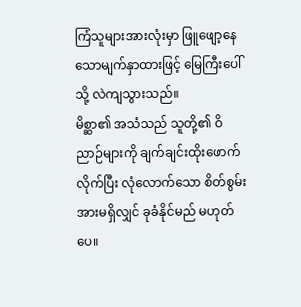ကြံသူများအားလုံးမှာ ဖြူဖျော့နေသောမျက်နှာထားဖြင့် မြေကြီးပေါ်သို့ လဲကျသွားသည်။
မိစ္ဆာ၏ အသံသည် သူတို့၏ ဝိညာဉ်များကို ချက်ချင်းထိုးဖောက်လိုက်ပြီး လုံလောက်သော စိတ်စွမ်းအားမရှိလျှင် ခုခံနိုင်မည် မဟုတ်ပေ။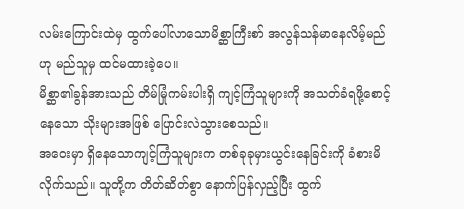လမ်းကြောင်းထဲမှ ထွက်ပေါ်လာသောမိစ္ဆာကြီးစာ် အလွန်သန်မာနေလိမ့်မည်ဟု မည်သူမှ ထင်မထားခဲ့ပေ။
မိစ္ဆာ၏ခွန်အားသည် တိမ်မြုံကမ်းပါးရှိ ကျင့်ကြံသူများကို အသတ်ခံရဖို့စောင့်နေသော သိုးများအဖြစ် ပြောင်းလဲသွားစေသည်။
အဝေးမှာ ရှိနေသောကျင့်ကြံသူများက တစ်ခုခုမှားယွင်းနေခြင်းကို ခံစားမိလိုက်သည်။ သူတို့က တိတ်ဆိတ်စွာ နောက်ပြန်လှည့်ပြီး ထွက်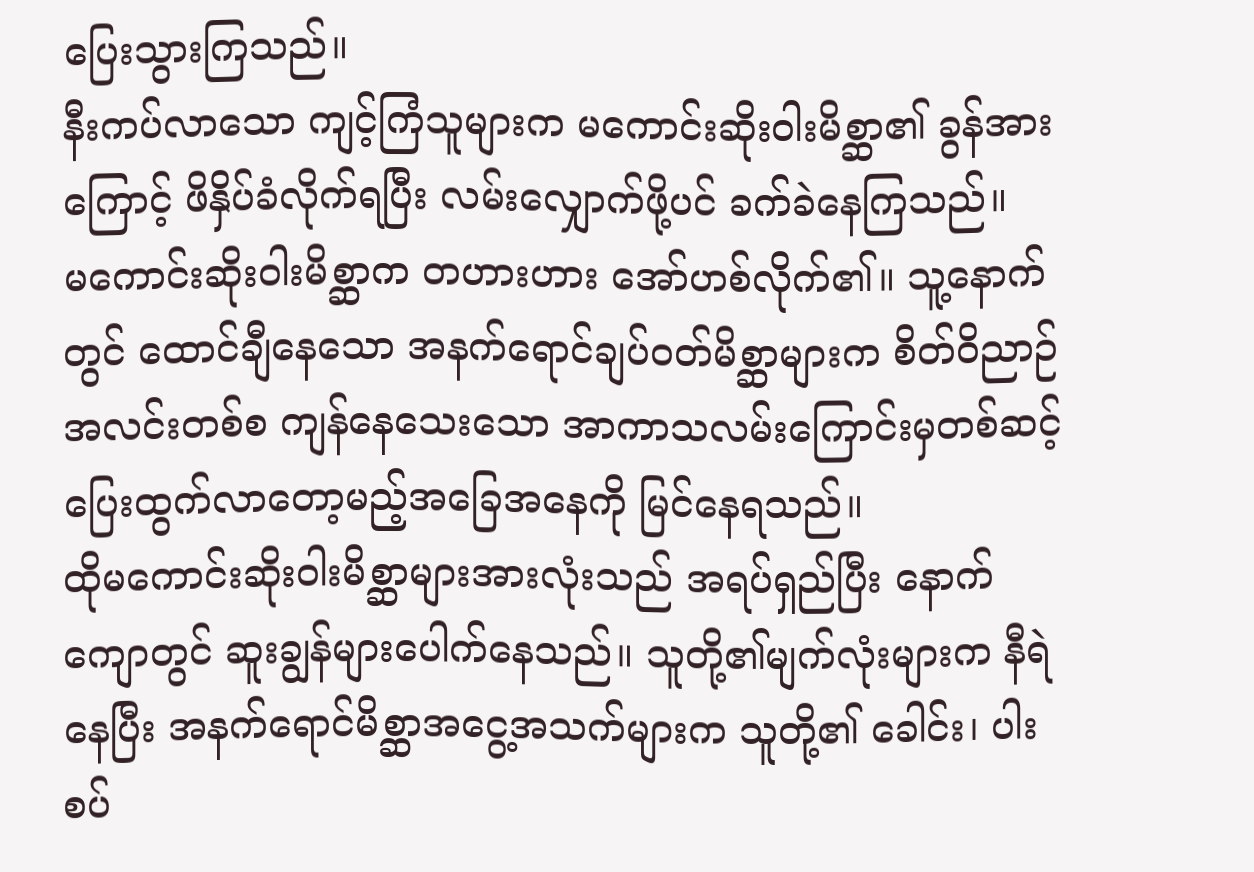ပြေးသွားကြသည်။
နီးကပ်လာသော ကျင့်ကြံသူများက မကောင်းဆိုးဝါးမိစ္ဆာ၏ ခွန်အားကြောင့် ဖိနှိပ်ခံလိုက်ရပြီး လမ်းလျှောက်ဖို့ပင် ခက်ခဲနေကြသည်။
မကောင်းဆိုးဝါးမိစ္ဆာက တဟားဟား အော်ဟစ်လိုက်၏။ သူ့နောက်တွင် ထောင်ချီနေသော အနက်ရောင်ချပ်ဝတ်မိစ္ဆာများက စိတ်ဝိညာဉ်အလင်းတစ်စ ကျန်နေသေးသော အာကာသလမ်းကြောင်းမှတစ်ဆင့် ပြေးထွက်လာတော့မည့်အခြေအနေကို မြင်နေရသည်။
ထိုမကောင်းဆိုးဝါးမိစ္ဆာများအားလုံးသည် အရပ်ရှည်ပြီး နောက်ကျောတွင် ဆူးချွန်များပေါက်နေသည်။ သူတို့၏မျက်လုံးများက နီရဲနေပြီး အနက်ရောင်မိစ္ဆာအငွေ့အသက်များက သူတို့၏ ခေါင်း၊ ပါးစပ်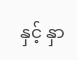နှင့် နှာ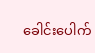ခေါင်းပေါက်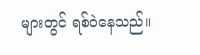များတွင် ရစ်ဝဲနေသည်။